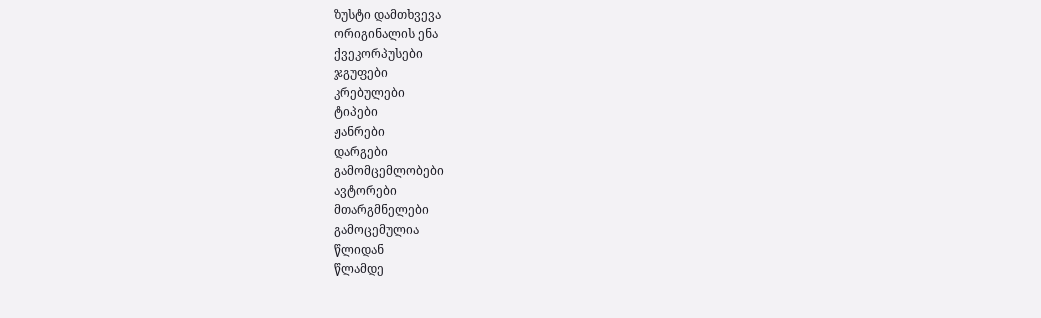ზუსტი დამთხვევა
ორიგინალის ენა
ქვეკორპუსები
ჯგუფები
კრებულები
ტიპები
ჟანრები
დარგები
გამომცემლობები
ავტორები
მთარგმნელები
გამოცემულია
წლიდან
წლამდე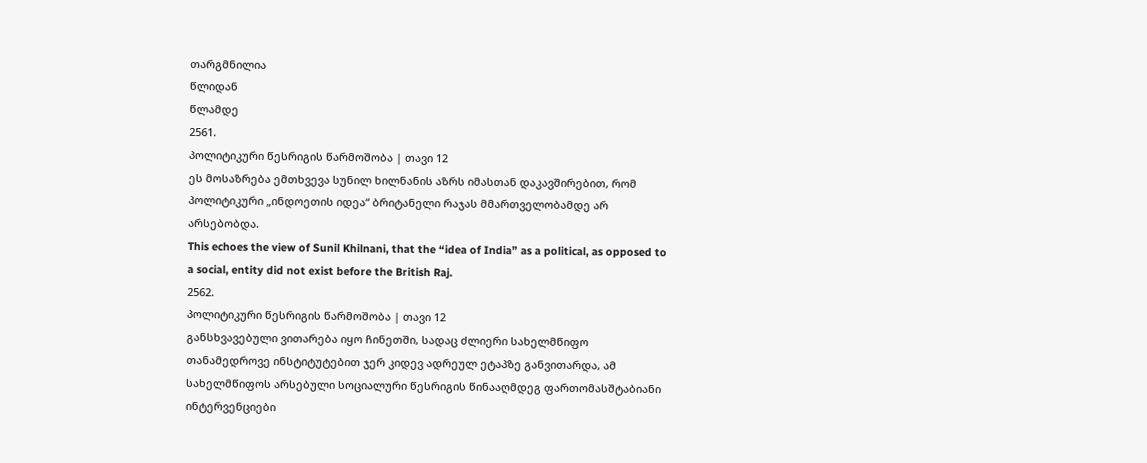თარგმნილია
წლიდან
წლამდე
2561.
პოლიტიკური წესრიგის წარმოშობა | თავი 12
ეს მოსაზრება ემთხვევა სუნილ ხილნანის აზრს იმასთან დაკავშირებით, რომ პოლიტიკური „ინდოეთის იდეა“ ბრიტანელი რაჯას მმართველობამდე არ არსებობდა.
This echoes the view of Sunil Khilnani, that the “idea of India” as a political, as opposed to a social, entity did not exist before the British Raj.
2562.
პოლიტიკური წესრიგის წარმოშობა | თავი 12
განსხვავებული ვითარება იყო ჩინეთში, სადაც ძლიერი სახელმწიფო თანამედროვე ინსტიტუტებით ჯერ კიდევ ადრეულ ეტაპზე განვითარდა, ამ სახელმწიფოს არსებული სოციალური წესრიგის წინააღმდეგ ფართომასშტაბიანი ინტერვენციები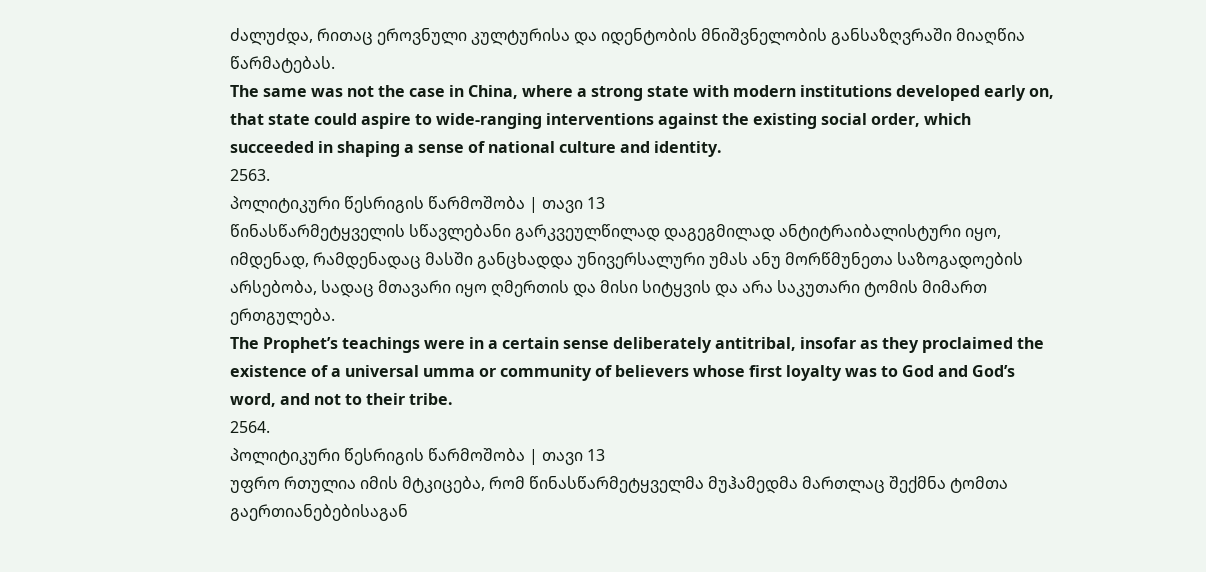ძალუძდა, რითაც ეროვნული კულტურისა და იდენტობის მნიშვნელობის განსაზღვრაში მიაღწია წარმატებას.
The same was not the case in China, where a strong state with modern institutions developed early on, that state could aspire to wide-ranging interventions against the existing social order, which succeeded in shaping a sense of national culture and identity.
2563.
პოლიტიკური წესრიგის წარმოშობა | თავი 13
წინასწარმეტყველის სწავლებანი გარკვეულწილად დაგეგმილად ანტიტრაიბალისტური იყო, იმდენად, რამდენადაც მასში განცხადდა უნივერსალური უმას ანუ მორწმუნეთა საზოგადოების არსებობა, სადაც მთავარი იყო ღმერთის და მისი სიტყვის და არა საკუთარი ტომის მიმართ ერთგულება.
The Prophet’s teachings were in a certain sense deliberately antitribal, insofar as they proclaimed the existence of a universal umma or community of believers whose first loyalty was to God and God’s word, and not to their tribe.
2564.
პოლიტიკური წესრიგის წარმოშობა | თავი 13
უფრო რთულია იმის მტკიცება, რომ წინასწარმეტყველმა მუჰამედმა მართლაც შექმნა ტომთა გაერთიანებებისაგან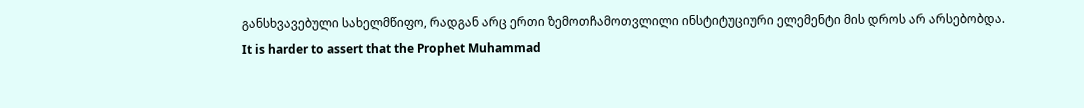განსხვავებული სახელმწიფო, რადგან არც ერთი ზემოთჩამოთვლილი ინსტიტუციური ელემენტი მის დროს არ არსებობდა.
It is harder to assert that the Prophet Muhammad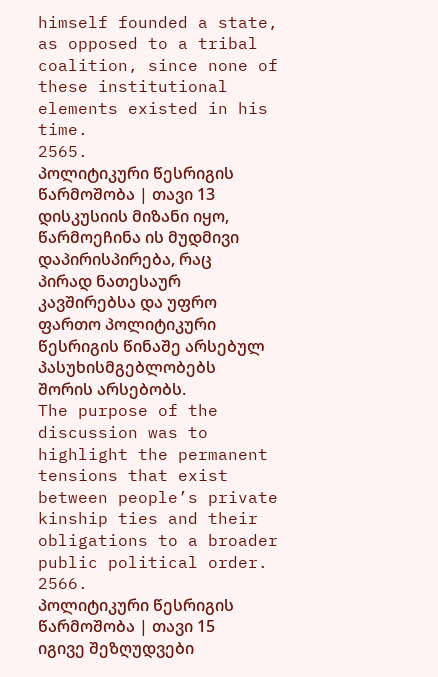himself founded a state, as opposed to a tribal coalition, since none of these institutional elements existed in his time.
2565.
პოლიტიკური წესრიგის წარმოშობა | თავი 13
დისკუსიის მიზანი იყო, წარმოეჩინა ის მუდმივი დაპირისპირება, რაც პირად ნათესაურ კავშირებსა და უფრო ფართო პოლიტიკური წესრიგის წინაშე არსებულ პასუხისმგებლობებს შორის არსებობს.
The purpose of the discussion was to highlight the permanent tensions that exist between people’s private kinship ties and their obligations to a broader public political order.
2566.
პოლიტიკური წესრიგის წარმოშობა | თავი 15
იგივე შეზღუდვები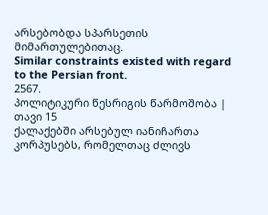არსებობდა სპარსეთის მიმართულებითაც.
Similar constraints existed with regard to the Persian front.
2567.
პოლიტიკური წესრიგის წარმოშობა | თავი 15
ქალაქებში არსებულ იანიჩართა კორპუსებს, რომელთაც ძლივს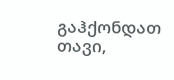გაჰქონდათ თავი,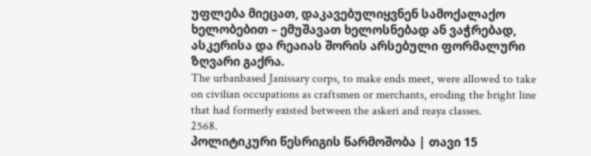უფლება მიეცათ, დაკავებულიყვნენ სამოქალაქო ხელობებით – ემუშავათ ხელოსნებად ან ვაჭრებად, ასკერისა და რეაიას შორის არსებული ფორმალური ზღვარი გაქრა.
The urbanbased Janissary corps, to make ends meet, were allowed to take on civilian occupations as craftsmen or merchants, eroding the bright line that had formerly existed between the askeri and reaya classes.
2568.
პოლიტიკური წესრიგის წარმოშობა | თავი 15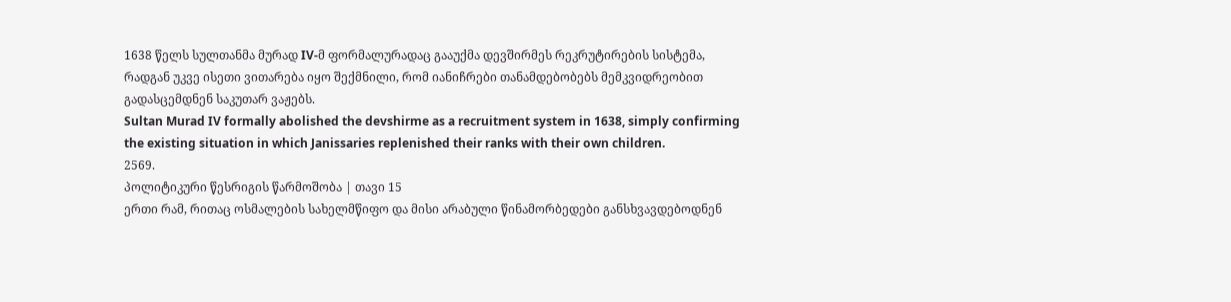1638 წელს სულთანმა მურად IV-მ ფორმალურადაც გააუქმა დევშირმეს რეკრუტირების სისტემა, რადგან უკვე ისეთი ვითარება იყო შექმნილი, რომ იანიჩრები თანამდებობებს მემკვიდრეობით გადასცემდნენ საკუთარ ვაჟებს.
Sultan Murad IV formally abolished the devshirme as a recruitment system in 1638, simply confirming the existing situation in which Janissaries replenished their ranks with their own children.
2569.
პოლიტიკური წესრიგის წარმოშობა | თავი 15
ერთი რამ, რითაც ოსმალების სახელმწიფო და მისი არაბული წინამორბედები განსხვავდებოდნენ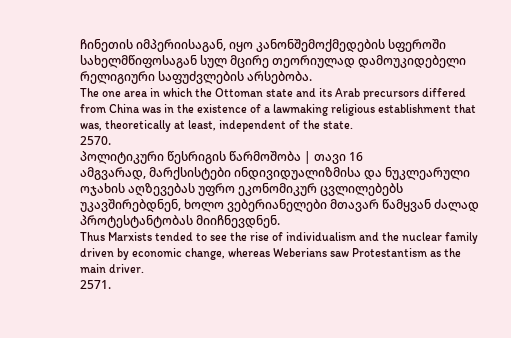ჩინეთის იმპერიისაგან, იყო კანონშემოქმედების სფეროში სახელმწიფოსაგან სულ მცირე თეორიულად დამოუკიდებელი რელიგიური საფუძვლების არსებობა.
The one area in which the Ottoman state and its Arab precursors differed from China was in the existence of a lawmaking religious establishment that was, theoretically at least, independent of the state.
2570.
პოლიტიკური წესრიგის წარმოშობა | თავი 16
ამგვარად, მარქსისტები ინდივიდუალიზმისა და ნუკლეარული ოჯახის აღზევებას უფრო ეკონომიკურ ცვლილებებს უკავშირებდნენ, ხოლო ვებერიანელები მთავარ წამყვან ძალად პროტესტანტობას მიიჩნევდნენ.
Thus Marxists tended to see the rise of individualism and the nuclear family driven by economic change, whereas Weberians saw Protestantism as the main driver.
2571.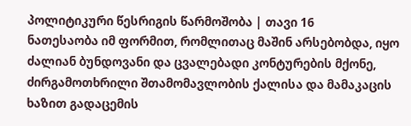პოლიტიკური წესრიგის წარმოშობა | თავი 16
ნათესაობა იმ ფორმით, რომლითაც მაშინ არსებობდა, იყო ძალიან ბუნდოვანი და ცვალებადი კონტურების მქონე, ძირგამოთხრილი შთამომავლობის ქალისა და მამაკაცის ხაზით გადაცემის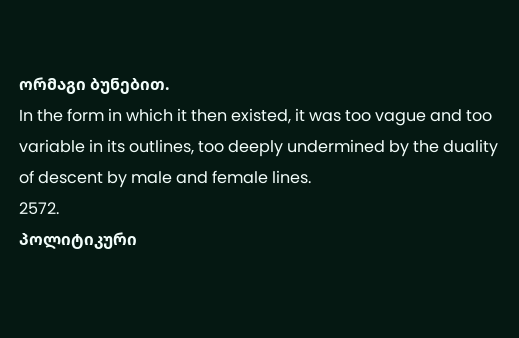ორმაგი ბუნებით.
In the form in which it then existed, it was too vague and too variable in its outlines, too deeply undermined by the duality of descent by male and female lines.
2572.
პოლიტიკური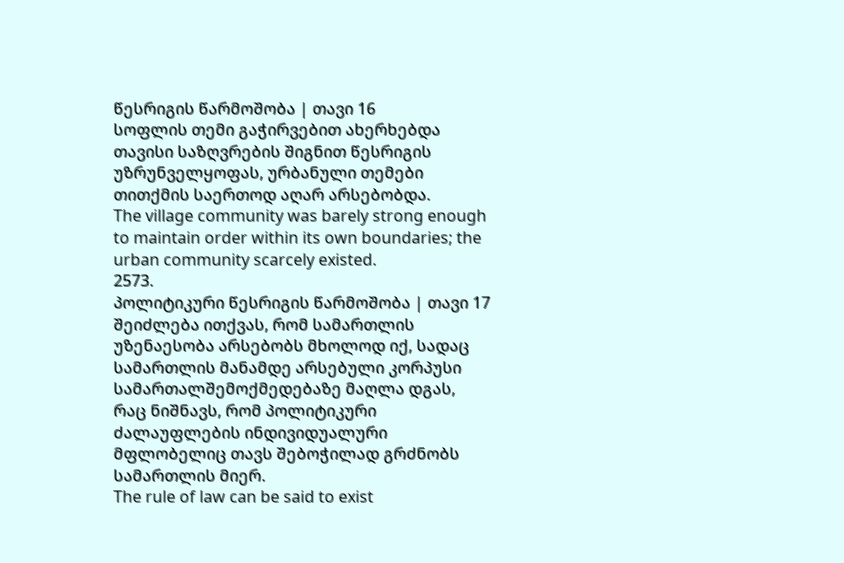წესრიგის წარმოშობა | თავი 16
სოფლის თემი გაჭირვებით ახერხებდა თავისი საზღვრების შიგნით წესრიგის უზრუნველყოფას, ურბანული თემები თითქმის საერთოდ აღარ არსებობდა.
The village community was barely strong enough to maintain order within its own boundaries; the urban community scarcely existed.
2573.
პოლიტიკური წესრიგის წარმოშობა | თავი 17
შეიძლება ითქვას, რომ სამართლის უზენაესობა არსებობს მხოლოდ იქ, სადაც სამართლის მანამდე არსებული კორპუსი სამართალშემოქმედებაზე მაღლა დგას, რაც ნიშნავს, რომ პოლიტიკური ძალაუფლების ინდივიდუალური მფლობელიც თავს შებოჭილად გრძნობს სამართლის მიერ.
The rule of law can be said to exist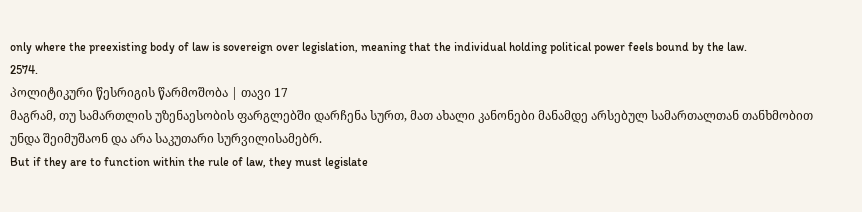only where the preexisting body of law is sovereign over legislation, meaning that the individual holding political power feels bound by the law.
2574.
პოლიტიკური წესრიგის წარმოშობა | თავი 17
მაგრამ, თუ სამართლის უზენაესობის ფარგლებში დარჩენა სურთ, მათ ახალი კანონები მანამდე არსებულ სამართალთან თანხმობით უნდა შეიმუშაონ და არა საკუთარი სურვილისამებრ.
But if they are to function within the rule of law, they must legislate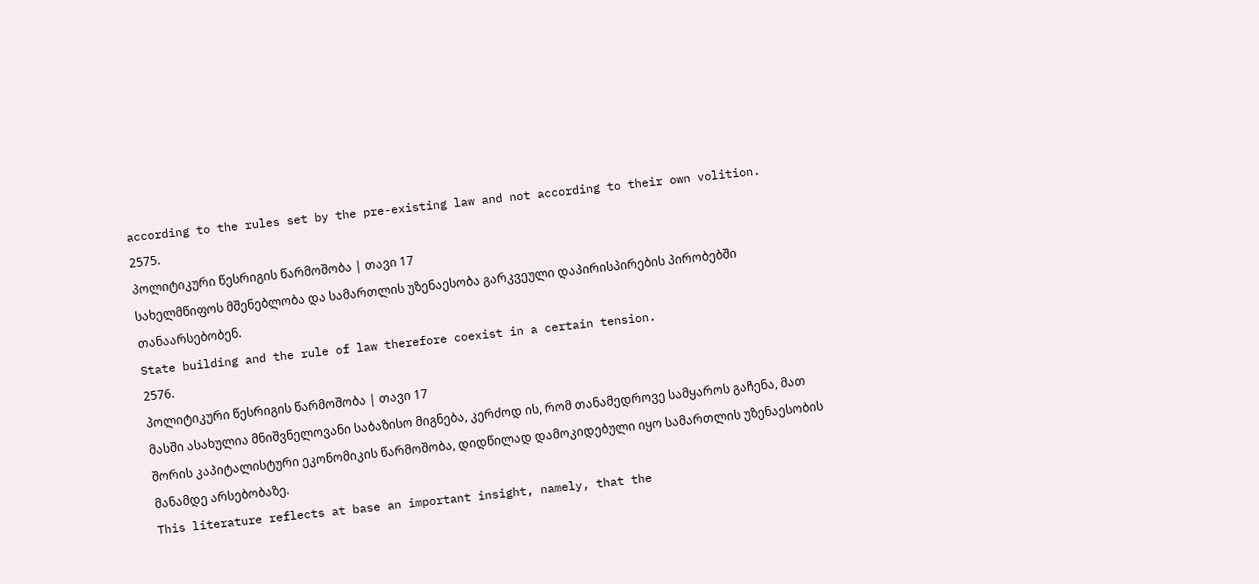according to the rules set by the pre-existing law and not according to their own volition.
2575.
პოლიტიკური წესრიგის წარმოშობა | თავი 17
სახელმწიფოს მშენებლობა და სამართლის უზენაესობა გარკვეული დაპირისპირების პირობებში თანაარსებობენ.
State building and the rule of law therefore coexist in a certain tension.
2576.
პოლიტიკური წესრიგის წარმოშობა | თავი 17
მასში ასახულია მნიშვნელოვანი საბაზისო მიგნება, კერძოდ ის, რომ თანამედროვე სამყაროს გაჩენა, მათ შორის კაპიტალისტური ეკონომიკის წარმოშობა, დიდწილად დამოკიდებული იყო სამართლის უზენაესობის მანამდე არსებობაზე.
This literature reflects at base an important insight, namely, that the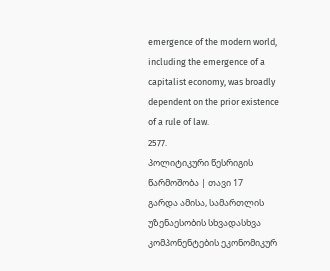emergence of the modern world, including the emergence of a capitalist economy, was broadly dependent on the prior existence of a rule of law.
2577.
პოლიტიკური წესრიგის წარმოშობა | თავი 17
გარდა ამისა, სამართლის უზენაესობის სხვადასხვა კომპონენტების ეკონომიკურ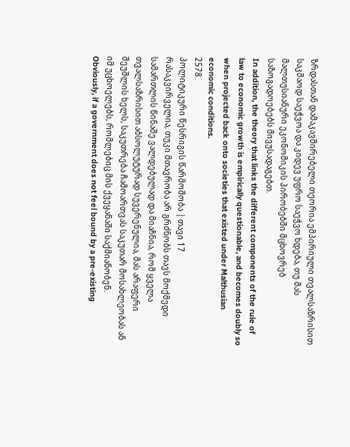ზრდასთან დამაკავშირებელი თეორია ემპირიული თვალსაზრისით საკმაოდ საეჭვოა და კიდევ უფრო საეჭვო ხდება, თუ მას მალთუსიანური ეკონომიკის პირობებში მცხოვრებ საზოგადოებებს მივუსადაგებთ.
In addition, the theory that links the different components of the rule of law to economic growth is empirically questionable, and becomes doubly so when projected back onto societies that existed under Malthusian economic conditions.
2578.
პოლიტიკური წესრიგის წარმოშობა | თავი 17
რასაკვირველია, თუკი მთავრობა არ გრძნობს თავს მოქმედი სამართლის წინაშე ვალდებულად და მიაჩნია, რომ ყველა თვალსაზრისით აბსოლუტურად სუვერენულია, მას არაფერი შეუშლის ხელს, საკუთრება ჩამოართვას საკუთარ მოსახლეობას ან იმ უცხოელებს, რომლებიც მის ქვეყანაში საქმიანობენ.
Obviously, if a government does not feel bound by a pre-existing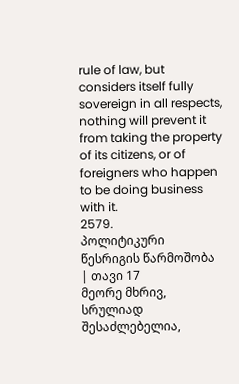rule of law, but considers itself fully sovereign in all respects, nothing will prevent it from taking the property of its citizens, or of foreigners who happen to be doing business with it.
2579.
პოლიტიკური წესრიგის წარმოშობა | თავი 17
მეორე მხრივ, სრულიად შესაძლებელია,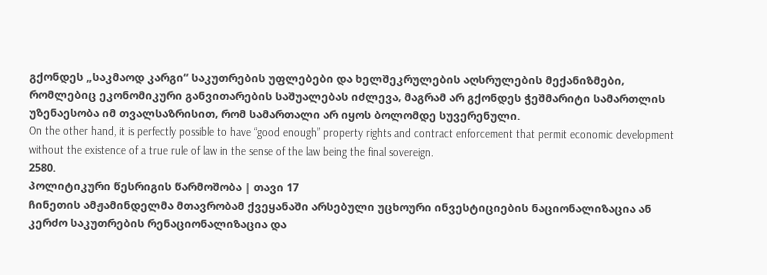გქონდეს „საკმაოდ კარგი“ საკუთრების უფლებები და ხელშეკრულების აღსრულების მექანიზმები, რომლებიც ეკონომიკური განვითარების საშუალებას იძლევა, მაგრამ არ გქონდეს ჭეშმარიტი სამართლის უზენაესობა იმ თვალსაზრისით, რომ სამართალი არ იყოს ბოლომდე სუვერენული.
On the other hand, it is perfectly possible to have “good enough” property rights and contract enforcement that permit economic development without the existence of a true rule of law in the sense of the law being the final sovereign.
2580.
პოლიტიკური წესრიგის წარმოშობა | თავი 17
ჩინეთის ამჟამინდელმა მთავრობამ ქვეყანაში არსებული უცხოური ინვესტიციების ნაციონალიზაცია ან კერძო საკუთრების რენაციონალიზაცია და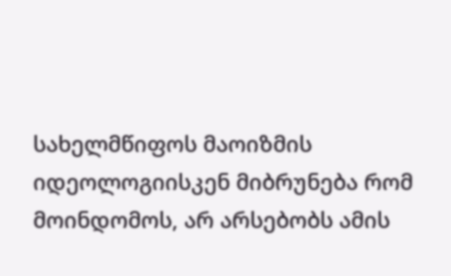სახელმწიფოს მაოიზმის იდეოლოგიისკენ მიბრუნება რომ მოინდომოს, არ არსებობს ამის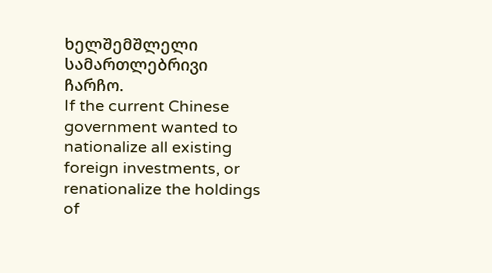ხელშემშლელი სამართლებრივი ჩარჩო.
If the current Chinese government wanted to nationalize all existing foreign investments, or renationalize the holdings of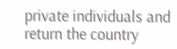private individuals and return the country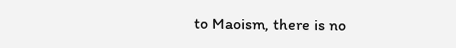to Maoism, there is no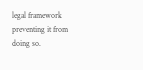legal framework preventing it from doing so.